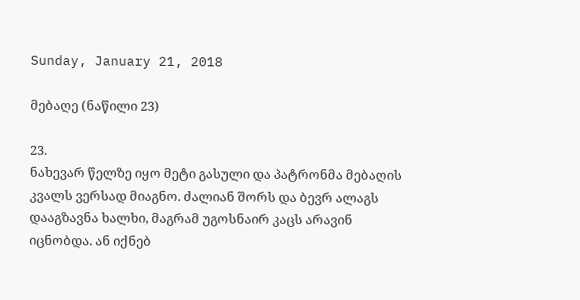Sunday, January 21, 2018

მებაღე (ნაწილი 23)

23.
ნახევარ წელზე იყო მეტი გასული და პატრონმა მებაღის კვალს ვერსად მიაგნო. ძალიან შორს და ბევრ ალაგს დააგზავნა ხალხი, მაგრამ უგოსნაირ კაცს არავინ იცნობდა. ან იქნებ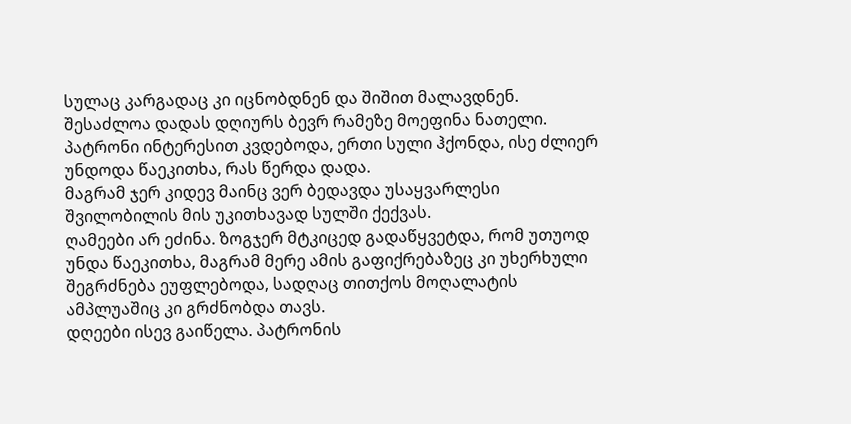სულაც კარგადაც კი იცნობდნენ და შიშით მალავდნენ.
შესაძლოა დადას დღიურს ბევრ რამეზე მოეფინა ნათელი. პატრონი ინტერესით კვდებოდა, ერთი სული ჰქონდა, ისე ძლიერ უნდოდა წაეკითხა, რას წერდა დადა.
მაგრამ ჯერ კიდევ მაინც ვერ ბედავდა უსაყვარლესი შვილობილის მის უკითხავად სულში ქექვას.
ღამეები არ ეძინა. ზოგჯერ მტკიცედ გადაწყვეტდა, რომ უთუოდ უნდა წაეკითხა, მაგრამ მერე ამის გაფიქრებაზეც კი უხერხული შეგრძნება ეუფლებოდა, სადღაც თითქოს მოღალატის ამპლუაშიც კი გრძნობდა თავს.
დღეები ისევ გაიწელა. პატრონის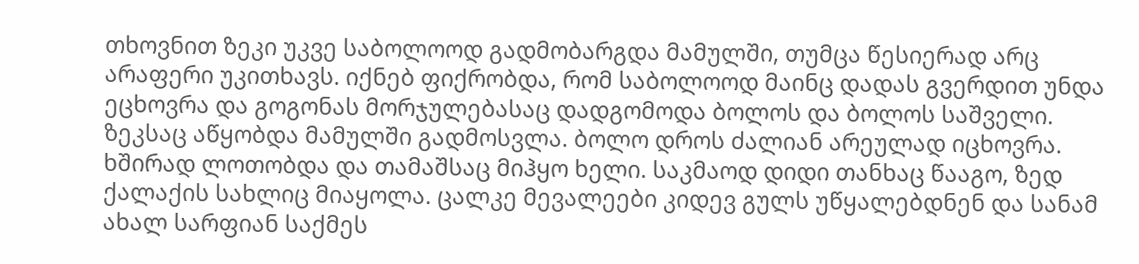თხოვნით ზეკი უკვე საბოლოოდ გადმობარგდა მამულში, თუმცა წესიერად არც არაფერი უკითხავს. იქნებ ფიქრობდა, რომ საბოლოოდ მაინც დადას გვერდით უნდა ეცხოვრა და გოგონას მორჯულებასაც დადგომოდა ბოლოს და ბოლოს საშველი.
ზეკსაც აწყობდა მამულში გადმოსვლა. ბოლო დროს ძალიან არეულად იცხოვრა. ხშირად ლოთობდა და თამაშსაც მიჰყო ხელი. საკმაოდ დიდი თანხაც წააგო, ზედ ქალაქის სახლიც მიაყოლა. ცალკე მევალეები კიდევ გულს უწყალებდნენ და სანამ ახალ სარფიან საქმეს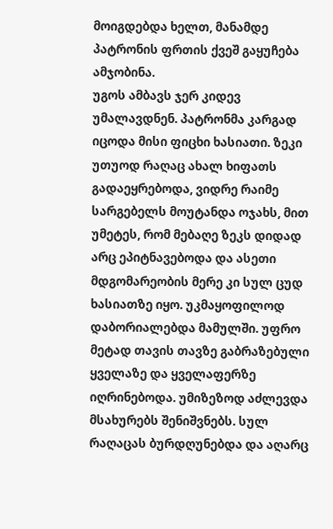მოიგდებდა ხელთ, მანამდე პატრონის ფრთის ქვეშ გაყუჩება ამჯობინა.
უგოს ამბავს ჯერ კიდევ უმალავდნენ. პატრონმა კარგად იცოდა მისი ფიცხი ხასიათი. ზეკი უთუოდ რაღაც ახალ ხიფათს გადაეყრებოდა, ვიდრე რაიმე სარგებელს მოუტანდა ოჯახს, მით უმეტეს, რომ მებაღე ზეკს დიდად არც ეპიტნავებოდა და ასეთი მდგომარეობის მერე კი სულ ცუდ ხასიათზე იყო. უკმაყოფილოდ დაბორიალებდა მამულში. უფრო მეტად თავის თავზე გაბრაზებული ყველაზე და ყველაფერზე იღრინებოდა. უმიზეზოდ აძლევდა მსახურებს შენიშვნებს. სულ რაღაცას ბურდღუნებდა და აღარც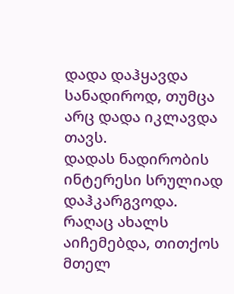დადა დაჰყავდა სანადიროდ, თუმცა არც დადა იკლავდა თავს.
დადას ნადირობის ინტერესი სრულიად დაჰკარგვოდა. რაღაც ახალს აიჩემებდა, თითქოს მთელ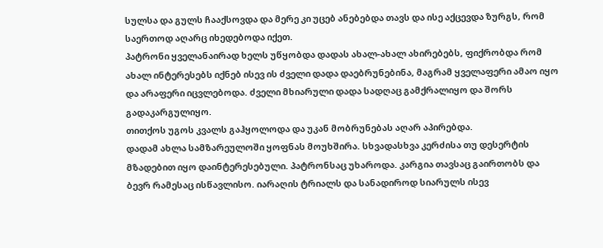სულსა და გულს ჩააქსოვდა და მერე კი უცებ ანებებდა თავს და ისე აქცევდა ზურგს, რომ საერთოდ აღარც იხედებოდა იქეთ.
პატრონი ყველანაირად ხელს უწყობდა დადას ახალ-ახალ ახირებებს, ფიქრობდა რომ ახალ ინტერესებს იქნებ ისევ ის ძველი დადა დაებრუნებინა, მაგრამ ყველაფერი ამაო იყო და არაფერი იცვლებოდა. ძველი მხიარული დადა სადღაც გამქრალიყო და შორს გადაკარგულიყო.
თითქოს უგოს კვალს გაჰყოლოდა და უკან მობრუნებას აღარ აპირებდა.
დადამ ახლა სამზარეულოში ყოფნას მოუხშირა. სხვადასხვა კერძისა თუ დესერტის მზადებით იყო დაინტერესებული. პატრონსაც უხაროდა. კარგია თავსაც გაირთობს და ბევრ რამესაც ისწავლისო. იარაღის ტრიალს და სანადიროდ სიარულს ისევ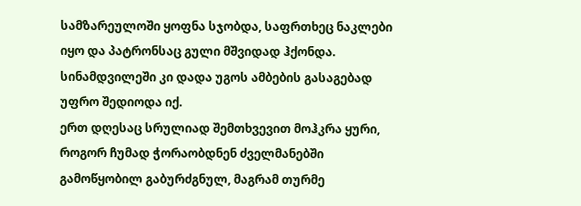სამზარეულოში ყოფნა სჯობდა, საფრთხეც ნაკლები იყო და პატრონსაც გული მშვიდად ჰქონდა.
სინამდვილეში კი დადა უგოს ამბების გასაგებად უფრო შედიოდა იქ.
ერთ დღესაც სრულიად შემთხვევით მოჰკრა ყური, როგორ ჩუმად ჭორაობდნენ ძველმანებში გამოწყობილ გაბურძგნულ, მაგრამ თურმე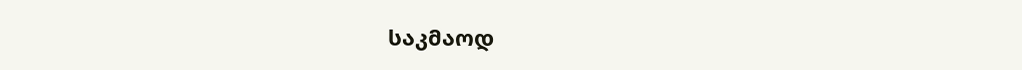საკმაოდ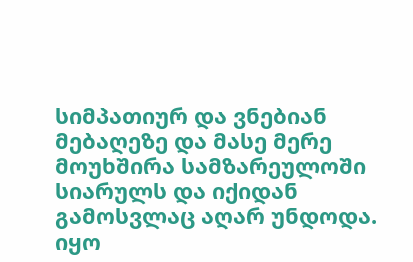სიმპათიურ და ვნებიან მებაღეზე და მასე მერე მოუხშირა სამზარეულოში სიარულს და იქიდან გამოსვლაც აღარ უნდოდა.
იყო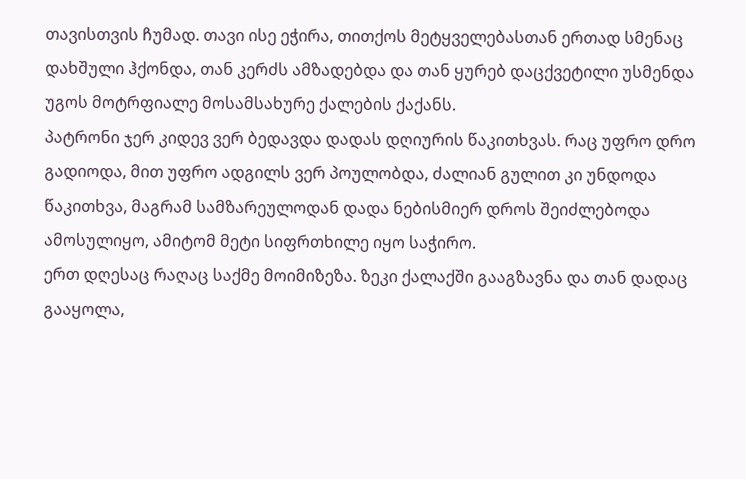თავისთვის ჩუმად. თავი ისე ეჭირა, თითქოს მეტყველებასთან ერთად სმენაც დახშული ჰქონდა, თან კერძს ამზადებდა და თან ყურებ დაცქვეტილი უსმენდა უგოს მოტრფიალე მოსამსახურე ქალების ქაქანს.
პატრონი ჯერ კიდევ ვერ ბედავდა დადას დღიურის წაკითხვას. რაც უფრო დრო გადიოდა, მით უფრო ადგილს ვერ პოულობდა, ძალიან გულით კი უნდოდა წაკითხვა, მაგრამ სამზარეულოდან დადა ნებისმიერ დროს შეიძლებოდა ამოსულიყო, ამიტომ მეტი სიფრთხილე იყო საჭირო.
ერთ დღესაც რაღაც საქმე მოიმიზეზა. ზეკი ქალაქში გააგზავნა და თან დადაც გააყოლა,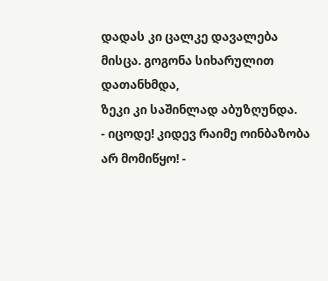დადას კი ცალკე დავალება მისცა. გოგონა სიხარულით დათანხმდა,
ზეკი კი საშინლად აბუზღუნდა.
- იცოდე! კიდევ რაიმე ოინბაზობა არ მომიწყო! -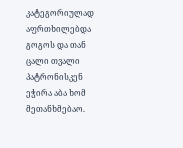კატეგორიულად აფრთხილებდა გოგოს და თან ცალი თვალი პატრონისკენ ეჭირა აბა ხომ მეთანხმებაო.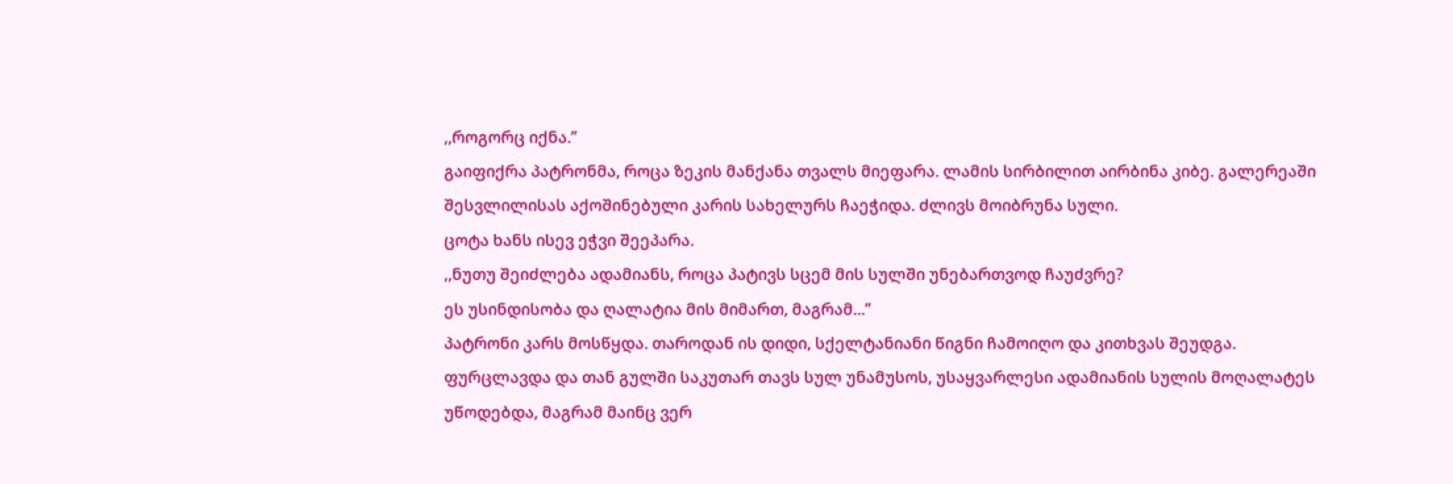,,როგორც იქნა.’’
გაიფიქრა პატრონმა, როცა ზეკის მანქანა თვალს მიეფარა. ლამის სირბილით აირბინა კიბე. გალერეაში შესვლილისას აქოშინებული კარის სახელურს ჩაეჭიდა. ძლივს მოიბრუნა სული.
ცოტა ხანს ისევ ეჭვი შეეპარა.
,,ნუთუ შეიძლება ადამიანს, როცა პატივს სცემ მის სულში უნებართვოდ ჩაუძვრე?
ეს უსინდისობა და ღალატია მის მიმართ, მაგრამ...’’
პატრონი კარს მოსწყდა. თაროდან ის დიდი, სქელტანიანი წიგნი ჩამოიღო და კითხვას შეუდგა.
ფურცლავდა და თან გულში საკუთარ თავს სულ უნამუსოს, უსაყვარლესი ადამიანის სულის მოღალატეს უწოდებდა, მაგრამ მაინც ვერ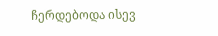ჩერდებოდა ისევ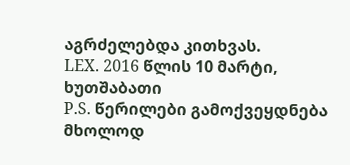აგრძელებდა კითხვას.
LEX. 2016 წლის 10 მარტი, ხუთშაბათი
P.S. წერილები გამოქვეყდნება მხოლოდ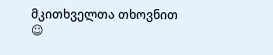მკითხველთა თხოვნით  ☺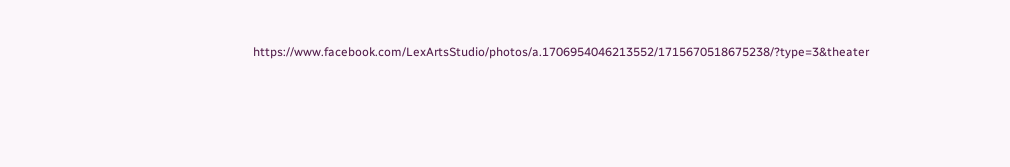https://www.facebook.com/LexArtsStudio/photos/a.1706954046213552/1715670518675238/?type=3&theater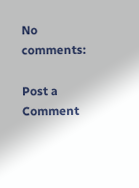No comments:

Post a Comment